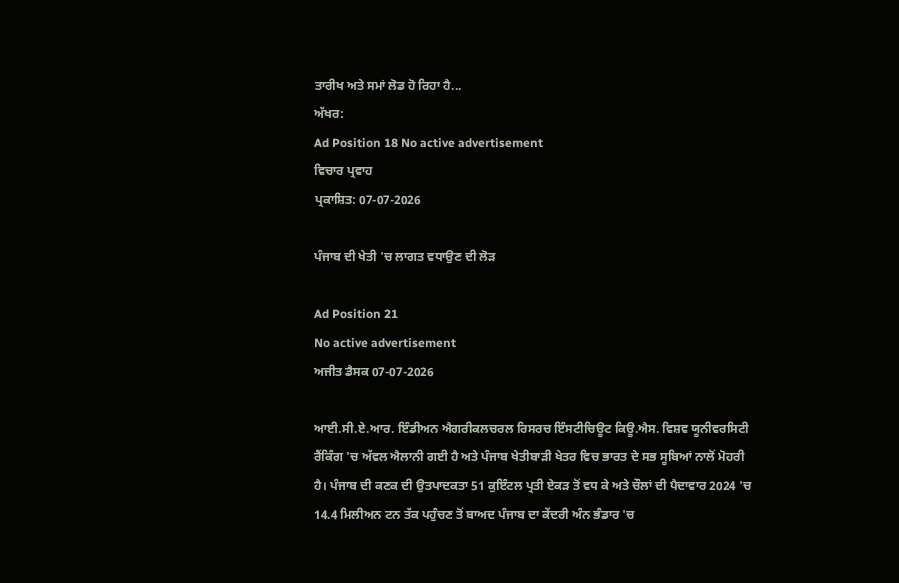ਤਾਰੀਖ ਅਤੇ ਸਮਾਂ ਲੋਡ ਹੋ ਰਿਹਾ ਹੈ...
ਅੱਖਰ:
Ad Position 18 No active advertisement
ਵਿਚਾਰ ਪ੍ਰਵਾਹ
ਪ੍ਰਕਾਸ਼ਿਤ: 07-07-2026

ਪੰਜਾਬ ਦੀ ਖੇਤੀ 'ਚ ਲਾਗਤ ਵਧਾਉਣ ਦੀ ਲੋੜ

Ad Position 21
No active advertisement
ਅਜੀਤ ਡੈਸਕ 07-07-2026

ਆਈ.ਸੀ.ਏ.ਆਰ. ਇੰਡੀਅਨ ਐਗਰੀਕਲਚਰਲ ਰਿਸਰਚ ਇੰਸਟੀਚਿਊਟ ਕਿਊ.ਐਸ. ਵਿਸ਼ਵ ਯੂਨੀਵਰਸਿਟੀ ਰੈਂਕਿੰਗ 'ਚ ਅੱਵਲ ਐਲਾਨੀ ਗਈ ਹੈ ਅਤੇ ਪੰਜਾਬ ਖੇਤੀਬਾੜੀ ਖੇਤਰ ਵਿਚ ਭਾਰਤ ਦੇ ਸਭ ਸੂਬਿਆਂ ਨਾਲੋਂ ਮੋਹਰੀ ਹੈ। ਪੰਜਾਬ ਦੀ ਕਣਕ ਦੀ ਉਤਪਾਦਕਤਾ 51 ਕੁਇੰਟਲ ਪ੍ਰਤੀ ਏਕੜ ਤੋਂ ਵਧ ਕੇ ਅਤੇ ਚੌਲਾਂ ਦੀ ਪੈਦਾਵਾਰ 2024 'ਚ 14.4 ਮਿਲੀਅਨ ਟਨ ਤੱਕ ਪਹੁੰਚਣ ਤੋਂ ਬਾਅਦ ਪੰਜਾਬ ਦਾ ਕੇਂਦਰੀ ਅੰਨ ਭੰਡਾਰ 'ਚ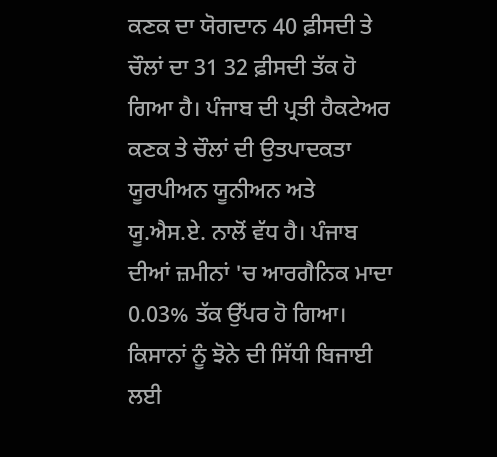ਕਣਕ ਦਾ ਯੋਗਦਾਨ 40 ਫ਼ੀਸਦੀ ਤੇ ਚੌਲਾਂ ਦਾ 31 32 ਫ਼ੀਸਦੀ ਤੱਕ ਹੋ ਗਿਆ ਹੈ। ਪੰਜਾਬ ਦੀ ਪ੍ਰਤੀ ਹੈਕਟੇਅਰ ਕਣਕ ਤੇ ਚੌਲਾਂ ਦੀ ਉਤਪਾਦਕਤਾ ਯੂਰਪੀਅਨ ਯੂਨੀਅਨ ਅਤੇ ਯੂ.ਐਸ.ਏ. ਨਾਲੋਂ ਵੱਧ ਹੈ। ਪੰਜਾਬ ਦੀਆਂ ਜ਼ਮੀਨਾਂ 'ਚ ਆਰਗੈਨਿਕ ਮਾਦਾ 0.03% ਤੱਕ ਉੱਪਰ ਹੋ ਗਿਆ।
ਕਿਸਾਨਾਂ ਨੂੰ ਝੋਨੇ ਦੀ ਸਿੱਧੀ ਬਿਜਾਈ ਲਈ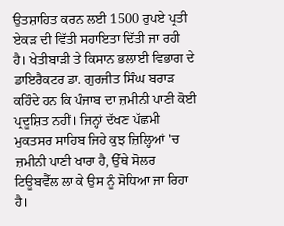ਉਤਸ਼ਾਹਿਤ ਕਰਨ ਲਈ 1500 ਰੁਪਏ ਪ੍ਰਤੀ ਏਕੜ ਦੀ ਵਿੱਤੀ ਸਹਾਇਤਾ ਦਿੱਤੀ ਜਾ ਰਹੀ ਹੈ। ਖੇਤੀਬਾੜੀ ਤੇ ਕਿਸਾਨ ਭਲਾਈ ਵਿਭਾਗ ਦੇ ਡਾਇਰੈਕਟਰ ਡਾ. ਗੁਰਜੀਤ ਸਿੰਘ ਬਰਾੜ ਕਹਿੰਦੇ ਹਨ ਕਿ ਪੰਜਾਬ ਦਾ ਜ਼ਮੀਨੀ ਪਾਣੀ ਕੋਈ ਪ੍ਰਦੂਸ਼ਿਤ ਨਹੀਂ। ਜਿਨ੍ਹਾਂ ਦੱਖਣ ਪੱਛਮੀ ਮੁਕਤਸਰ ਸਾਹਿਬ ਜਿਹੇ ਕੁਝ ਜ਼ਿਲ੍ਹਿਆਂ 'ਚ ਜ਼ਮੀਨੀ ਪਾਣੀ ਖਾਰਾ ਹੈ, ਉੱਥੇ ਸੋਲਰ ਟਿਊਬਵੈੱਲ ਲਾ ਕੇ ਉਸ ਨੂੰ ਸੋਧਿਆ ਜਾ ਰਿਹਾ ਹੈ।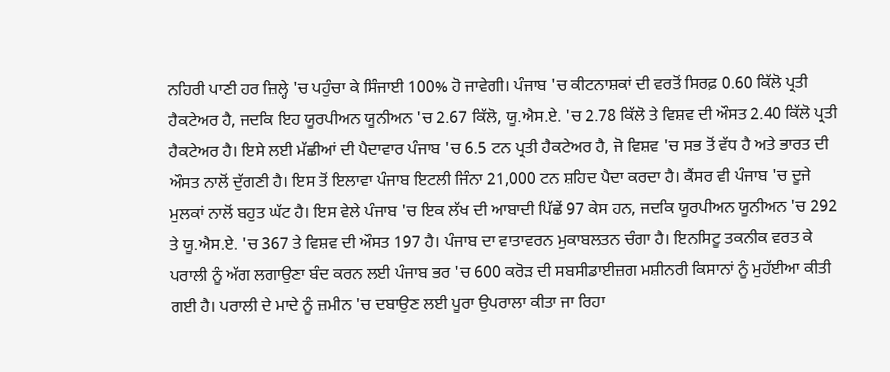ਨਹਿਰੀ ਪਾਣੀ ਹਰ ਜ਼ਿਲ੍ਹੇ 'ਚ ਪਹੁੰਚਾ ਕੇ ਸਿੰਜਾਈ 100% ਹੋ ਜਾਵੇਗੀ। ਪੰਜਾਬ 'ਚ ਕੀਟਨਾਸ਼ਕਾਂ ਦੀ ਵਰਤੋਂ ਸਿਰਫ਼ 0.60 ਕਿੱਲੋ ਪ੍ਰਤੀ ਹੈਕਟੇਅਰ ਹੈ, ਜਦਕਿ ਇਹ ਯੂਰਪੀਅਨ ਯੂਨੀਅਨ 'ਚ 2.67 ਕਿੱਲੋ, ਯੂ.ਐਸ.ਏ. 'ਚ 2.78 ਕਿੱਲੋ ਤੇ ਵਿਸ਼ਵ ਦੀ ਔਸਤ 2.40 ਕਿੱਲੋ ਪ੍ਰਤੀ ਹੈਕਟੇਅਰ ਹੈ। ਇਸੇ ਲਈ ਮੱਛੀਆਂ ਦੀ ਪੈਦਾਵਾਰ ਪੰਜਾਬ 'ਚ 6.5 ਟਨ ਪ੍ਰਤੀ ਹੈਕਟੇਅਰ ਹੈ, ਜੋ ਵਿਸ਼ਵ 'ਚ ਸਭ ਤੋਂ ਵੱਧ ਹੈ ਅਤੇ ਭਾਰਤ ਦੀ ਔਸਤ ਨਾਲੋਂ ਦੁੱਗਣੀ ਹੈ। ਇਸ ਤੋਂ ਇਲਾਵਾ ਪੰਜਾਬ ਇਟਲੀ ਜਿੰਨਾ 21,000 ਟਨ ਸ਼ਹਿਦ ਪੈਦਾ ਕਰਦਾ ਹੈ। ਕੈਂਸਰ ਵੀ ਪੰਜਾਬ 'ਚ ਦੂਜੇ ਮੁਲਕਾਂ ਨਾਲੋਂ ਬਹੁਤ ਘੱਟ ਹੈ। ਇਸ ਵੇਲੇ ਪੰਜਾਬ 'ਚ ਇਕ ਲੱਖ ਦੀ ਆਬਾਦੀ ਪਿੱਛੇਂ 97 ਕੇਸ ਹਨ, ਜਦਕਿ ਯੂਰਪੀਅਨ ਯੂਨੀਅਨ 'ਚ 292 ਤੇ ਯੂ.ਐਸ.ਏ. 'ਚ 367 ਤੇ ਵਿਸ਼ਵ ਦੀ ਔਸਤ 197 ਹੈ। ਪੰਜਾਬ ਦਾ ਵਾਤਾਵਰਨ ਮੁਕਾਬਲਤਨ ਚੰਗਾ ਹੈ। ਇਨਸਿਟੂ ਤਕਨੀਕ ਵਰਤ ਕੇ ਪਰਾਲੀ ਨੂੰ ਅੱਗ ਲਗਾਉਣਾ ਬੰਦ ਕਰਨ ਲਈ ਪੰਜਾਬ ਭਰ 'ਚ 600 ਕਰੋੜ ਦੀ ਸਬਸੀਡਾਈਜ਼ਗ ਮਸ਼ੀਨਰੀ ਕਿਸਾਨਾਂ ਨੂੰ ਮੁਹੱਈਆ ਕੀਤੀ ਗਈ ਹੈ। ਪਰਾਲੀ ਦੇ ਮਾਦੇ ਨੂੰ ਜ਼ਮੀਨ 'ਚ ਦਬਾਉਣ ਲਈ ਪੂਰਾ ਉਪਰਾਲਾ ਕੀਤਾ ਜਾ ਰਿਹਾ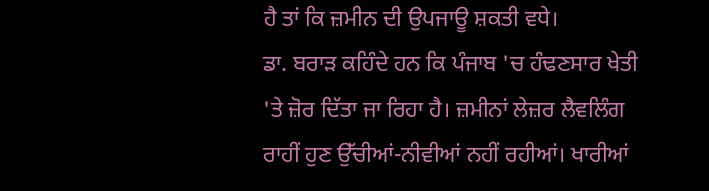ਹੈ ਤਾਂ ਕਿ ਜ਼ਮੀਨ ਦੀ ਉਪਜਾਊ ਸ਼ਕਤੀ ਵਧੇ।
ਡਾ. ਬਰਾੜ ਕਹਿੰਦੇ ਹਨ ਕਿ ਪੰਜਾਬ 'ਚ ਹੰਢਣਸਾਰ ਖੇਤੀ 'ਤੇ ਜ਼ੋਰ ਦਿੱਤਾ ਜਾ ਰਿਹਾ ਹੈ। ਜ਼ਮੀਨਾਂ ਲੇਜ਼ਰ ਲੈਵਲਿੰਗ ਰਾਹੀਂ ਹੁਣ ਉੱਚੀਆਂ-ਨੀਵੀਆਂ ਨਹੀਂ ਰਹੀਆਂ। ਖਾਰੀਆਂ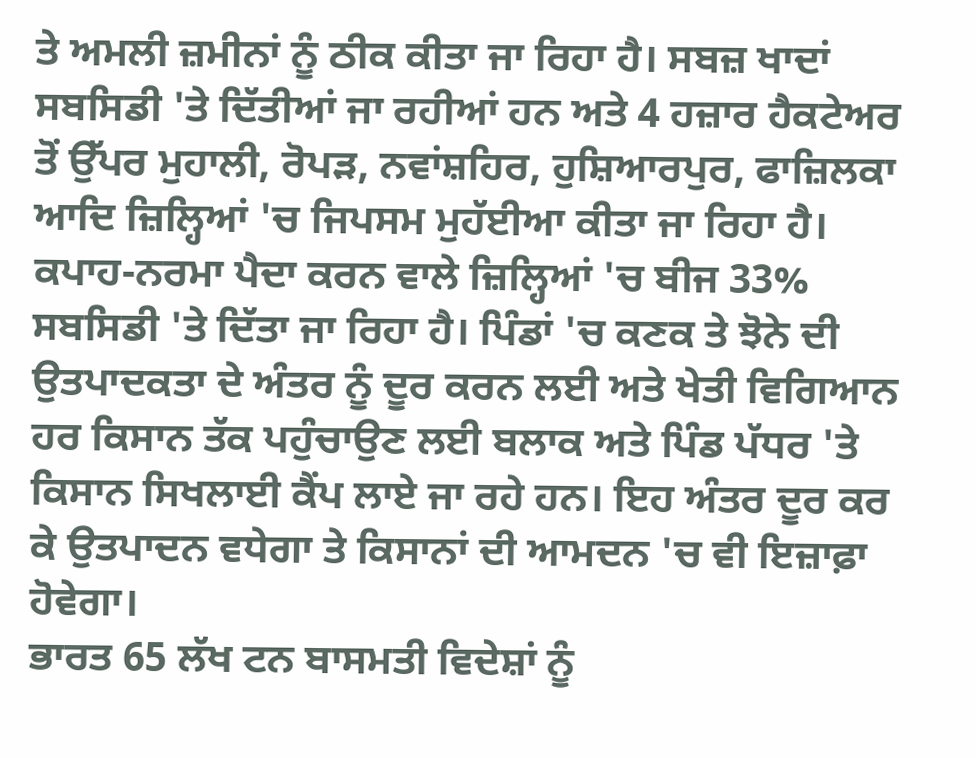ਤੇ ਅਮਲੀ ਜ਼ਮੀਨਾਂ ਨੂੰ ਠੀਕ ਕੀਤਾ ਜਾ ਰਿਹਾ ਹੈ। ਸਬਜ਼ ਖਾਦਾਂ ਸਬਸਿਡੀ 'ਤੇ ਦਿੱਤੀਆਂ ਜਾ ਰਹੀਆਂ ਹਨ ਅਤੇ 4 ਹਜ਼ਾਰ ਹੈਕਟੇਅਰ ਤੋਂ ਉੱਪਰ ਮੁਹਾਲੀ, ਰੋਪੜ, ਨਵਾਂਸ਼ਹਿਰ, ਹੁਸ਼ਿਆਰਪੁਰ, ਫਾਜ਼ਿਲਕਾ ਆਦਿ ਜ਼ਿਲ੍ਹਿਆਂ 'ਚ ਜਿਪਸਮ ਮੁਹੱਈਆ ਕੀਤਾ ਜਾ ਰਿਹਾ ਹੈ। ਕਪਾਹ-ਨਰਮਾ ਪੈਦਾ ਕਰਨ ਵਾਲੇ ਜ਼ਿਲ੍ਹਿਆਂ 'ਚ ਬੀਜ 33% ਸਬਸਿਡੀ 'ਤੇ ਦਿੱਤਾ ਜਾ ਰਿਹਾ ਹੈ। ਪਿੰਡਾਂ 'ਚ ਕਣਕ ਤੇ ਝੋਨੇ ਦੀ ਉਤਪਾਦਕਤਾ ਦੇ ਅੰਤਰ ਨੂੰ ਦੂਰ ਕਰਨ ਲਈ ਅਤੇ ਖੇਤੀ ਵਿਗਿਆਨ ਹਰ ਕਿਸਾਨ ਤੱਕ ਪਹੁੰਚਾਉਣ ਲਈ ਬਲਾਕ ਅਤੇ ਪਿੰਡ ਪੱਧਰ 'ਤੇ ਕਿਸਾਨ ਸਿਖਲਾਈ ਕੈਂਪ ਲਾਏ ਜਾ ਰਹੇ ਹਨ। ਇਹ ਅੰਤਰ ਦੂਰ ਕਰ ਕੇ ਉਤਪਾਦਨ ਵਧੇਗਾ ਤੇ ਕਿਸਾਨਾਂ ਦੀ ਆਮਦਨ 'ਚ ਵੀ ਇਜ਼ਾਫ਼ਾ ਹੋਵੇਗਾ।
ਭਾਰਤ 65 ਲੱਖ ਟਨ ਬਾਸਮਤੀ ਵਿਦੇਸ਼ਾਂ ਨੂੰ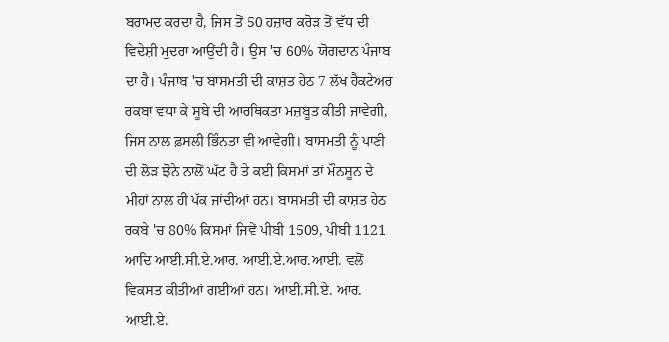ਬਰਾਮਦ ਕਰਦਾ ਹੈ, ਜਿਸ ਤੋਂ 50 ਹਜ਼ਾਰ ਕਰੋੜ ਤੋਂ ਵੱਧ ਦੀ ਵਿਦੇਸ਼ੀ ਮੁਦਰਾ ਆਉਂਦੀ ਹੈ। ਉਸ 'ਚ 60% ਯੋਗਦਾਨ ਪੰਜਾਬ ਦਾ ਹੈ। ਪੰਜਾਬ 'ਚ ਬਾਸਮਤੀ ਦੀ ਕਾਸ਼ਤ ਹੇਠ 7 ਲੱਖ ਹੈਕਟੇਅਰ ਰਕਬਾ ਵਧਾ ਕੇ ਸੂਬੇ ਦੀ ਆਰਥਿਕਤਾ ਮਜ਼ਬੂਤ ਕੀਤੀ ਜਾਵੇਗੀ, ਜਿਸ ਨਾਲ ਫ਼ਸਲੀ ਭਿੰਨਤਾ ਵੀ ਆਵੇਗੀ। ਬਾਸਮਤੀ ਨੂੰ ਪਾਣੀ ਦੀ ਲੋੜ ਝੋਨੇ ਨਾਲੋਂ ਘੱਟ ਹੈ ਤੇ ਕਈ ਕਿਸਮਾਂ ਤਾਂ ਮੌਨਸੂਨ ਦੇ ਮੀਹਾਂ ਨਾਲ ਹੀ ਪੱਕ ਜਾਂਦੀਆਂ ਹਨ। ਬਾਸਮਤੀ ਦੀ ਕਾਸ਼ਤ ਹੇਠ ਰਕਬੇ 'ਚ 80% ਕਿਸਮਾਂ ਜਿਵੇਂ ਪੀਬੀ 1509, ਪੀਬੀ 1121 ਆਦਿ ਆਈ.ਸੀ.ਏ.ਆਰ. ਆਈ.ਏ.ਆਰ.ਆਈ. ਵਲੋਂ ਵਿਕਸਤ ਕੀਤੀਆਂ ਗਈਆਂ ਹਨ। ਆਈ.ਸੀ.ਏ. ਆਰ. ਆਈ.ਏ.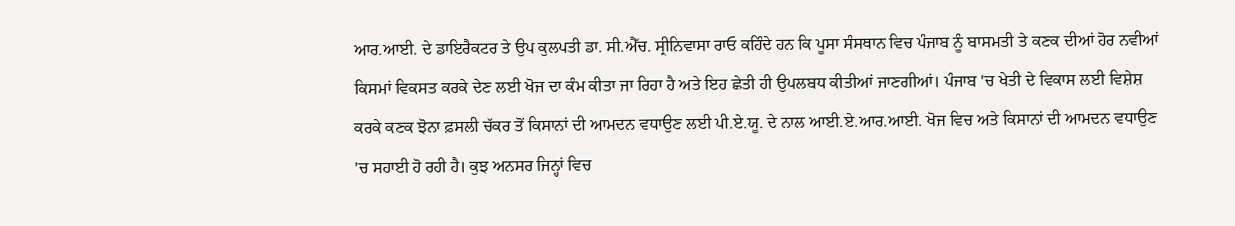ਆਰ.ਆਈ. ਦੇ ਡਾਇਰੈਕਟਰ ਤੇ ਉਪ ਕੁਲਪਤੀ ਡਾ. ਸੀ.ਐੱਚ. ਸ੍ਰੀਨਿਵਾਸਾ ਰਾਓ ਕਹਿੰਦੇ ਹਨ ਕਿ ਪੂਸਾ ਸੰਸਥਾਨ ਵਿਚ ਪੰਜਾਬ ਨੂੰ ਬਾਸਮਤੀ ਤੇ ਕਣਕ ਦੀਆਂ ਹੋਰ ਨਵੀਆਂ ਕਿਸਮਾਂ ਵਿਕਸਤ ਕਰਕੇ ਦੇਣ ਲਈ ਖੋਜ ਦਾ ਕੰਮ ਕੀਤਾ ਜਾ ਰਿਹਾ ਹੈ ਅਤੇ ਇਹ ਛੇਤੀ ਹੀ ਉਪਲਬਧ ਕੀਤੀਆਂ ਜਾਣਗੀਆਂ। ਪੰਜਾਬ 'ਚ ਖੇਤੀ ਦੇ ਵਿਕਾਸ ਲਈ ਵਿਸ਼ੇਸ਼ ਕਰਕੇ ਕਣਕ ਝੋਨਾ ਫ਼ਸਲੀ ਚੱਕਰ ਤੋਂ ਕਿਸਾਨਾਂ ਦੀ ਆਮਦਨ ਵਧਾਉਣ ਲਈ ਪੀ.ਏ.ਯੂ. ਦੇ ਨਾਲ ਆਈ.ਏ.ਆਰ.ਆਈ. ਖੋਜ ਵਿਚ ਅਤੇ ਕਿਸਾਨਾਂ ਦੀ ਆਮਦਨ ਵਧਾਉਣ 'ਚ ਸਹਾਈ ਹੋ ਰਹੀ ਹੈ। ਕੁਝ ਅਨਸਰ ਜਿਨ੍ਹਾਂ ਵਿਚ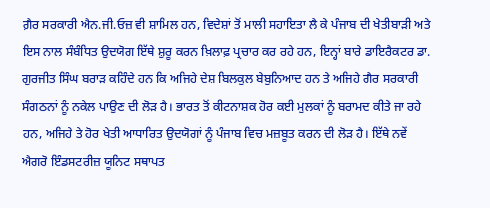ਗ਼ੈਰ ਸਰਕਾਰੀ ਐਨ.ਜੀ.ਓਜ਼ ਵੀ ਸ਼ਾਮਿਲ ਹਨ, ਵਿਦੇਸ਼ਾਂ ਤੋਂ ਮਾਲੀ ਸਹਾਇਤਾ ਲੈ ਕੇ ਪੰਜਾਬ ਦੀ ਖੇਤੀਬਾੜੀ ਅਤੇ ਇਸ ਨਾਲ ਸੰਬੰਧਿਤ ਉਦਯੋਗ ਇੱਥੇ ਸ਼ੁਰੂ ਕਰਨ ਖ਼ਿਲਾਫ਼ ਪ੍ਰਚਾਰ ਕਰ ਰਹੇ ਹਨ, ਇਨ੍ਹਾਂ ਬਾਰੇ ਡਾਇਰੈਕਟਰ ਡਾ. ਗੁਰਜੀਤ ਸਿੰਘ ਬਰਾੜ ਕਹਿੰਦੇ ਹਨ ਕਿ ਅਜਿਹੇ ਦੇਸ਼ ਬਿਲਕੁਲ ਬੇਬੁਨਿਆਦ ਹਨ ਤੇ ਅਜਿਹੇ ਗੈਰ ਸਰਕਾਰੀ ਸੰਗਠਨਾਂ ਨੂੰ ਨਕੇਲ ਪਾਉਣ ਦੀ ਲੋੜ ਹੈ। ਭਾਰਤ ਤੋਂ ਕੀਟਨਾਸ਼ਕ ਹੋਰ ਕਈ ਮੁਲਕਾਂ ਨੂੰ ਬਰਾਮਦ ਕੀਤੇ ਜਾ ਰਹੇ ਹਨ, ਅਜਿਹੇ ਤੇ ਹੋਰ ਖੇਤੀ ਆਧਾਰਿਤ ਉਦਯੋਗਾਂ ਨੂੰ ਪੰਜਾਬ ਵਿਚ ਮਜ਼ਬੂਤ ਕਰਨ ਦੀ ਲੋੜ ਹੈ। ਇੱਥੇ ਨਵੇਂ ਐਗਰੋ ਇੰਡਸਟਰੀਜ਼ ਯੂਨਿਟ ਸਥਾਪਤ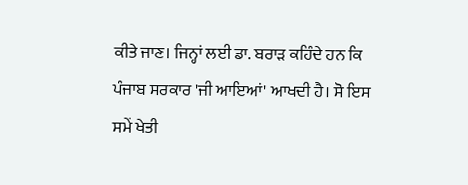ਕੀਤੇ ਜਾਣ। ਜਿਨ੍ਹਾਂ ਲਈ ਡਾ. ਬਰਾੜ ਕਹਿੰਦੇ ਹਨ ਕਿ ਪੰਜਾਬ ਸਰਕਾਰ 'ਜੀ ਆਇਆਂ' ਆਖਦੀ ਹੈ। ਸੋ ਇਸ ਸਮੇਂ ਖੇਤੀ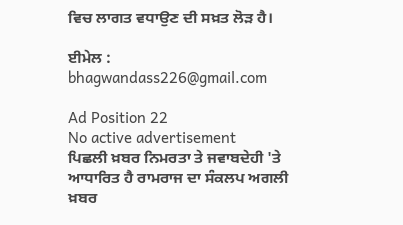ਵਿਚ ਲਾਗਤ ਵਧਾਉਣ ਦੀ ਸਖ਼ਤ ਲੋੜ ਹੈ।

ਈਮੇਲ : bhagwandass226@gmail.com

Ad Position 22
No active advertisement
ਪਿਛਲੀ ਖ਼ਬਰ ਨਿਮਰਤਾ ਤੇ ਜਵਾਬਦੇਹੀ 'ਤੇ ਆਧਾਰਿਤ ਹੈ ਰਾਮਰਾਜ ਦਾ ਸੰਕਲਪ ਅਗਲੀ ਖ਼ਬਰ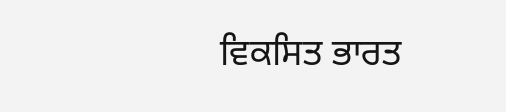ਵਿਕਸਿਤ ਭਾਰਤ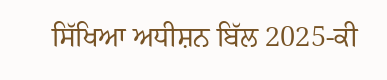ਸਿੱਖਿਆ ਅਧੀਸ਼ਨ ਬਿੱਲ 2025-ਕੀ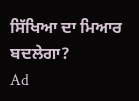ਸਿੱਖਿਆ ਦਾ ਮਿਆਰ ਬਦਲੇਗਾ?
Ad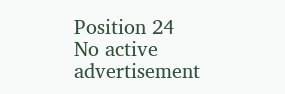Position 24
No active advertisement